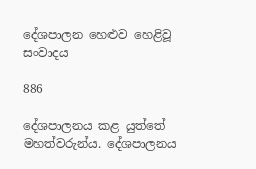දේශපාලන හෙළුව හෙළිවූ සංවාදය

886

දේශපාලනය කළ යුත්තේ මහත්වරුන්ය. දේශපාලනය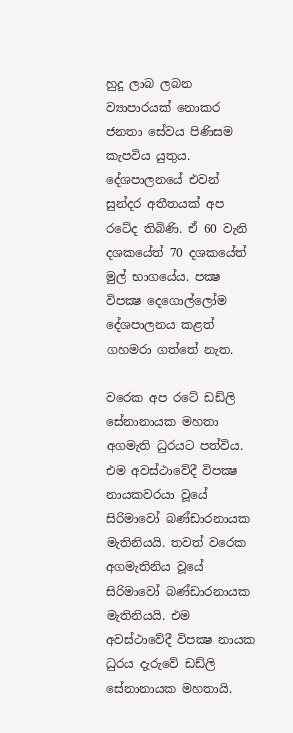හුදු ලාබ ලබන ව්‍යාපාරයක් නොකර ජනතා සේවය පිණිසම කැපවිය යුතුය. දේශපාලනයේ එවන් සුන්දර අතීතයක් අප රටේද තිබිණි. ඒ 60 වැනි දශකයේත් 70 දශකයේත් මුල් භාගයේය. පක්‍ෂ විපක්‍ෂ දෙගොල්ලෝම දේශපාලනය කළත් ගහමරා ගත්තේ නැත.

වරෙක අප රටේ ඩඩ්ලි සේනානායක මහතා අගමැති ධුරයට පත්විය. එම අවස්ථාවේදී විපක්‍ෂ නායකවරයා වූයේ සිරිමාවෝ බණ්ඩාරනායක මැතිනියයි. තවත් වරෙක අගමැතිනිය වූයේ සිරිමාවෝ බණ්ඩාරනායක මැතිනියයි. එම අවස්ථාවේදී විපක්‍ෂ නායක ධුරය දැරුවේ ඩඩ්ලි සේනානායක මහතායි.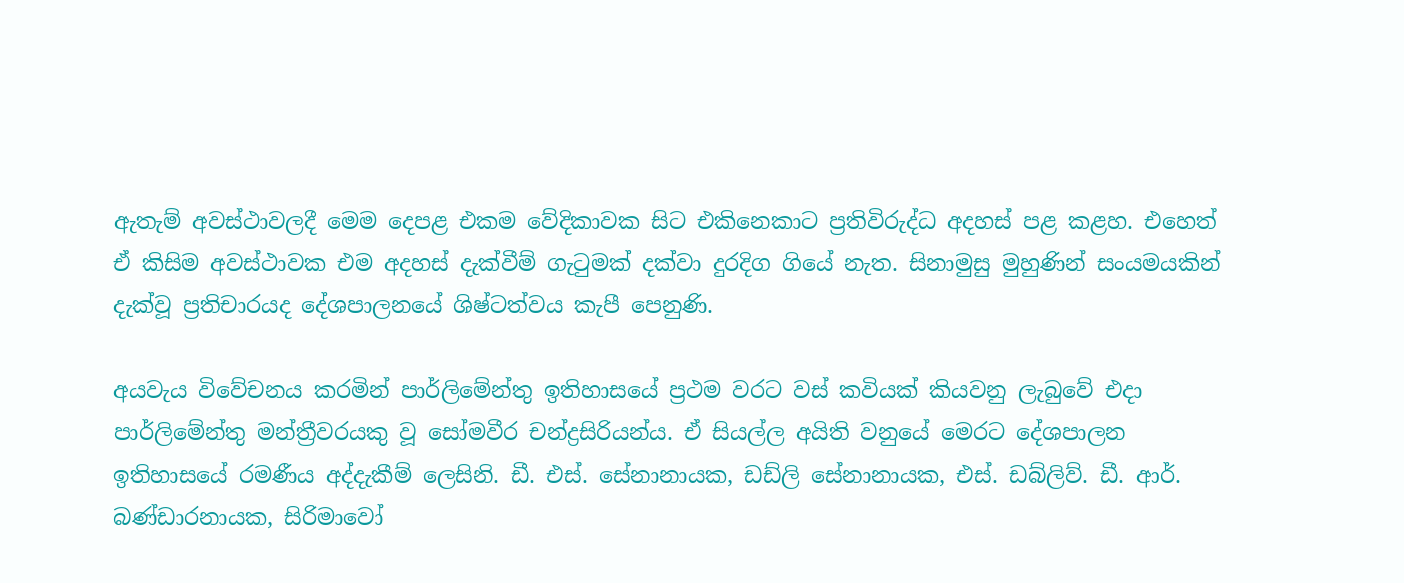ඇතැම් අවස්ථාවලදී මෙම දෙපළ එකම වේදිකාවක සිට එකිනෙකාට ප්‍රතිවිරුද්ධ අදහස් පළ කළහ. එහෙත් ඒ කිසිම අවස්ථාවක එම අදහස් දැක්වීම් ගැටුමක් දක්වා දුරදිග ගියේ නැත. සිනාමුසු මුහුණින් සංයමයකින් දැක්වූ ප්‍රතිචාරයද දේශපාලනයේ ශිෂ්ටත්වය කැපී පෙනුණි.

අයවැය විවේචනය කරමින් පාර්ලිමේන්තු ඉතිහාසයේ ප්‍රථම වරට වස් කවියක් කියවනු ලැබුවේ එදා පාර්ලිමේන්තු මන්ත්‍රීවරයකු වූ සෝමවීර චන්ද්‍රසිරියන්ය. ඒ සියල්ල අයිති වනුයේ මෙරට දේශපාලන ඉතිහාසයේ රමණීය අද්දැකීම් ලෙසිනි. ඩී. එස්. සේනානායක, ඩඩ්ලි සේනානායක, එස්. ඩබ්ලිව්. ඩී. ආර්. බණ්ඩාරනායක, සිරිමාවෝ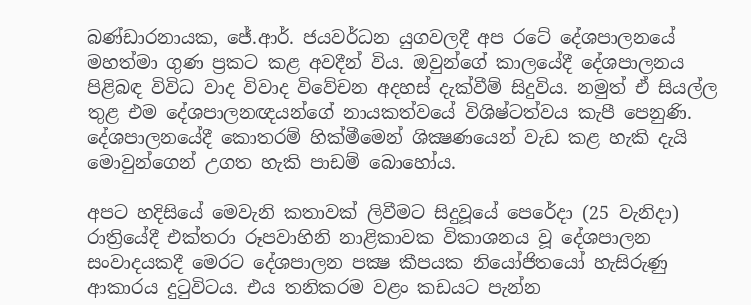බණ්ඩාරනායක, ජේ.ආර්. ජයවර්ධන යුගවලදී අප රටේ දේශපාලනයේ මහත්මා ගුණ ප්‍රකට කළ අවදීන් විය. ඔවුන්ගේ කාලයේදී දේශපාලනය පිළිබඳ විවිධ වාද විවාද විවේචන අදහස් දැක්වීම් සිදුවිය. නමුත් ඒ සියල්ල තුළ එම දේශපාලනඥයන්ගේ නායකත්වයේ විශිෂ්ටත්වය කැපී පෙනුණි. දේශපාලනයේදී කොතරම් හික්මීමෙන් ශික්‍ෂණයෙන් වැඩ කළ හැකි දැයි මොවුන්ගෙන් උගත හැකි පාඩම් බොහෝය.

අපට හදිසියේ මෙවැනි කතාවක් ලිවීමට සිදුවූයේ පෙරේදා (25 වැනිදා) රාත්‍රියේදී එක්තරා රූපවාහිනි නාළිකාවක විකාශනය වූ දේශපාලන සංවාදයකදී මෙරට දේශපාලන පක්‍ෂ කීපයක නියෝජිතයෝ හැසිරුණු ආකාරය දුටුවිටය. එය තනිකරම වළං කඩයට පැන්න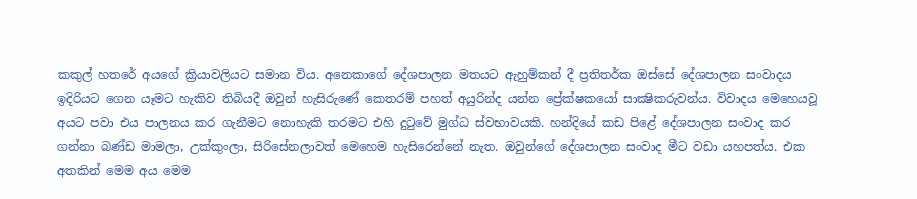කකුල් හතරේ අයගේ ක්‍රියාවලියට සමාන විය. අනෙකාගේ දේශපාලන මතයට ඇහුම්කන් දී ප්‍රතිතර්ක ඔස්සේ දේශපාලන සංවාදය ඉදිරියට ගෙන යෑමට හැකිව තිබියදී ඔවුන් හැසිරුණේ කෙතරම් පහත් අයුරින්ද යන්න ප්‍රේක්ෂකයෝ සාක්‍ෂිකරුවන්ය. විවාදය මෙහෙයවූ අයට පවා එය පාලනය කර ගැනීමට නොහැකි තරමට එහි දුටුවේ මුග්ධ ස්වභාවයකි. හන්දියේ කඩ පිළේ දේශපාලන සංවාද කර ගන්නා බණ්ඩ මාමලා, උක්කුංලා, සිරිසේනලාවත් මෙහෙම හැසිරෙන්නේ නැත. ඔවුන්ගේ දේශපාලන සංවාද මීට වඩා යහපත්ය. එක අතකින් මෙම අය මෙම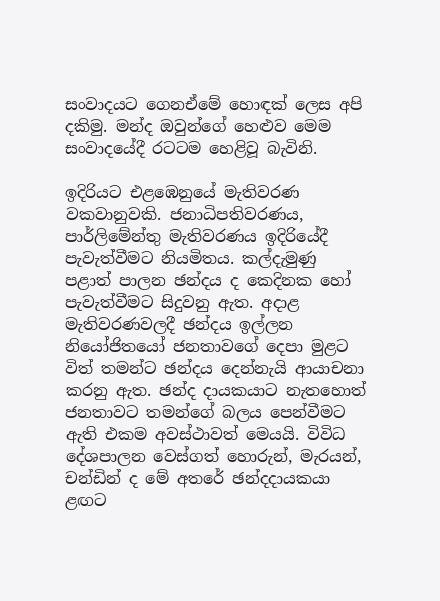සංවාදයට ගෙනඒමේ හොඳක් ලෙස අපි දකිමු. මන්ද ඔවුන්ගේ හෙළුව මෙම සංවාදයේදී රටටම හෙළිවූ බැවිනි.

ඉදිරියට එළඹෙනුයේ මැතිවරණ වකවානුවකි. ජනාධිපතිවරණය, පාර්ලිමේන්තු මැතිවරණය ඉදිරියේදී පැවැත්වීමට නියමිතය. කල්දැමුණු පළාත් පාලන ඡන්දය ද කෙදිනක හෝ පැවැත්වීමට සිදුවනු ඇත. අදාළ මැතිවරණවලදී ඡන්දය ඉල්ලන නියෝජිතයෝ ජනතාවගේ දෙපා මුළට විත් තමන්ට ඡන්දය දෙන්නැයි ආයාචනා කරනු ඇත. ඡන්ද දායකයාට නැතහොත් ජනතාවට තමන්ගේ බලය පෙන්වීමට ඇති එකම අවස්ථාවත් මෙයයි. විවිධ දේශපාලන වෙස්ගත් හොරුන්, මැරයන්, චන්ඩින් ද මේ අතරේ ඡන්දදායකයා ළඟට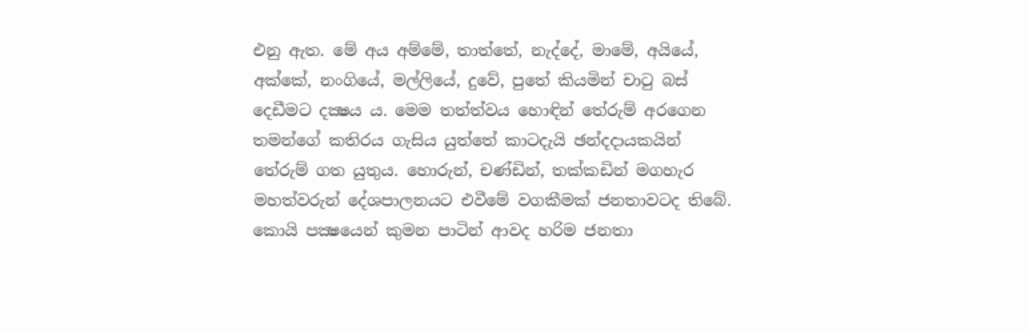එනු ඇත. මේ අය අම්මේ, තාත්තේ, නැද්දේ, මාමේ, අයියේ, අක්කේ, නංගියේ, මල්ලියේ, දුවේ, පුතේ කියමින් චාටු බස් දෙඩීමට දක්‍ෂය ය. මෙම තත්ත්වය හොඳින් තේරුම් අරගෙන තමන්ගේ කතිරය ගැසිය යුත්තේ කාටදැයි ඡන්දදායකයින් තේරුම් ගත යුතුය. හොරුන්, චණ්ඩින්, තක්කඩින් මගහැර මහත්වරුන් දේශපාලනයට එවීමේ වගකීමක් ජනතාවටද තිබේ. කොයි පක්‍ෂයෙන් කුමන පාටින් ආවද හරිම ජනතා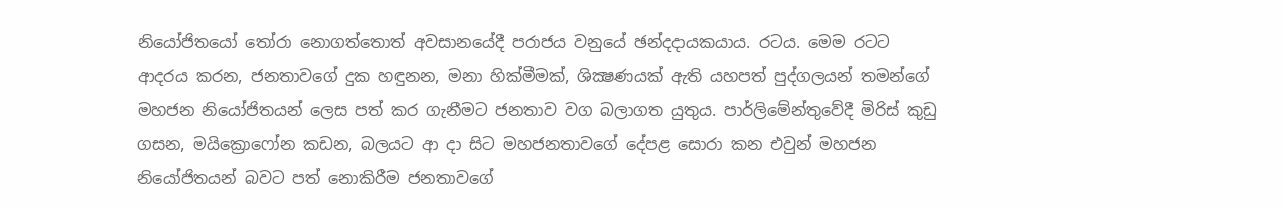නියෝජිතයෝ තෝරා නොගත්තොත් අවසානයේදී පරාජය වනුයේ ඡන්දදායකයාය. රටය. මෙම රටට ආදරය කරන, ජනතාවගේ දුක හඳුනන, මනා හික්මීමක්, ශික්‍ෂණයක් ඇති යහපත් පුද්ගලයන් තමන්ගේ මහජන නියෝජිතයන් ලෙස පත් කර ගැනීමට ජනතාව වග බලාගත යුතුය. පාර්ලිමේන්තුවේදී මිරිස් කුඩු ගසන, මයික්‍රොෆෝන කඩන, බලයට ආ දා සිට මහජනතාවගේ දේපළ සොරා කන එවුන් මහජන නියෝජිතයන් බවට පත් නොකිරීම ජනතාවගේ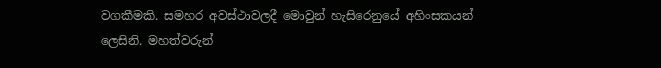වගකීමකි. සමහර අවස්ථාවලදී මොවුන් හැසිරෙනුයේ අහිංසකයන් ලෙසිනි. මහත්වරුන්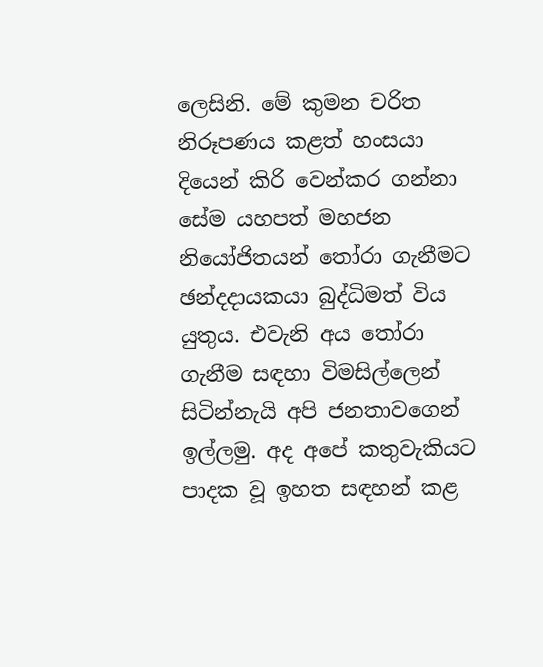ලෙසිනි. මේ කුමන චරිත නිරූපණය කළත් හංසයා දියෙන් කිරි වෙන්කර ගන්නා සේම යහපත් මහජන නියෝජිතයන් තෝරා ගැනීමට ඡන්දදායකයා බුද්ධිමත් විය යුතුය. එවැනි අය තෝරා ගැනීම සඳහා විමසිල්ලෙන් සිටින්නැයි අපි ජනතාවගෙන් ඉල්ලමු. අද අපේ කතුවැකියට පාදක වූ ඉහත සඳහන් කළ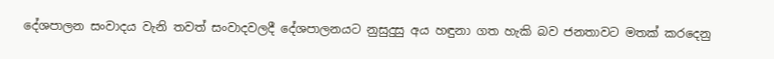දේශපාලන සංවාදය වැනි තවත් සංවාදවලදී දේශපාලනයට නුසුදුසු අය හඳුනා ගත හැකි බව ජනතාවට මතක් කරදෙනු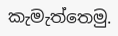කැමැත්තෙමු.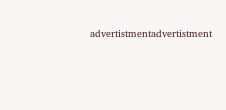advertistmentadvertistment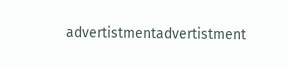advertistmentadvertistment